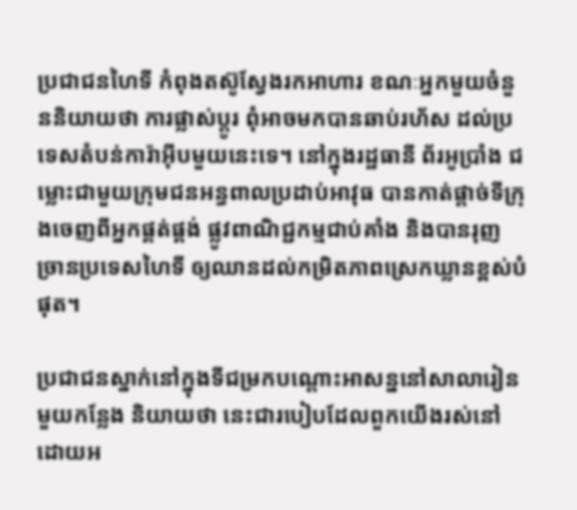ប្រជាជនហៃទី កំពុងតស៊ូស្វែងរកអាហារ ខណៈអ្នកមួយចំនួននិយាយថា ការផ្លាស់ប្តូរ ពុំអាចមកបានឆាប់រហ័ស ដល់ប្រទេសតំបន់ការ៉ាអ៊ីបមួយនេះទេ។ នៅក្នុងរដ្ឋធានី ព័រអូប្រាំង ជម្លោះជាមួយក្រុមជនអន្ធពាលប្រដាប់អាវុធ បានកាត់ផ្តាច់ទីក្រុងចេញពីអ្នកផ្គត់ផ្គង់ ផ្លូវពាណិជ្ជកម្មជាប់គាំង និងបានរុញច្រានប្រទេសហៃទី ឲ្យឈានដល់កម្រិតភាពស្រេកឃ្លានខ្ពស់បំផុត។

ប្រជាជនស្នាក់នៅក្នុងទីជម្រកបណ្តោះអាសន្ននៅសាលារៀនមួយកន្លែង និយាយថា នេះជារបៀបដែលពួកយើងរស់នៅ ដោយអ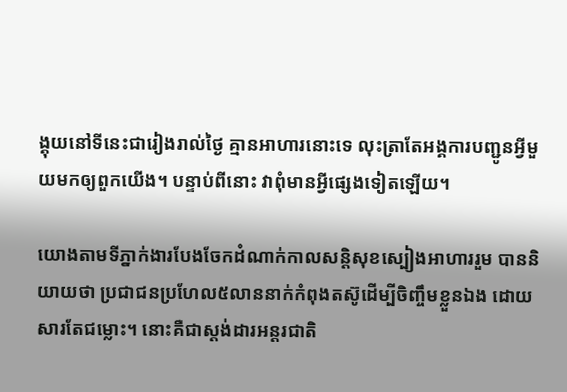ង្គុយនៅទីនេះជារៀងរាល់ថ្ងៃ គ្មានអាហារនោះទេ លុះត្រាតែអង្គការបញ្ជូនអ្វីមួយមកឲ្យពួកយើង។ បន្ទាប់ពីនោះ វាពុំមានអ្វីផ្សេងទៀតឡើយ។

យោងតាមទីភ្នាក់ងារបែងចែកដំណាក់កាលសន្តិសុខស្បៀងអាហាររួម បាននិយាយថា ប្រជាជនប្រហែល៥លាននាក់កំពុងតស៊ូដើម្បីចិញ្ចឹមខ្លួនឯង ដោយសារតែជម្លោះ។ នោះគឺជាស្តង់ដារអន្តរជាតិ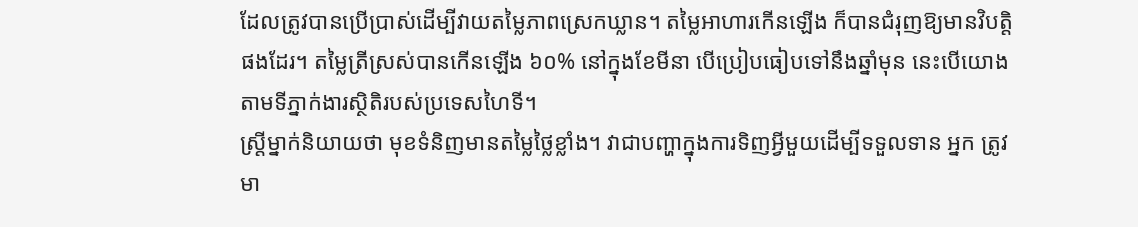ដែលត្រូវបានប្រើប្រាស់ដើម្បីវាយតម្លៃភាពស្រេកឃ្លាន។ តម្លៃអាហារកើនឡើង ក៏បានជំរុញឱ្យមានវិបត្តិផងដែរ។ តម្លៃត្រីស្រស់បានកើនឡើង ៦០% នៅក្នុងខែមីនា បើប្រៀបធៀបទៅនឹងឆ្នាំមុន នេះបើយោងតាមទីភ្នាក់ងារស្ថិតិរបស់ប្រទេសហៃទី។
ស្ត្រីម្នាក់និយាយថា មុខទំនិញមានតម្លៃថ្លៃខ្លាំង។ វាជាបញ្ហាក្នុងការទិញអ្វីមួយដើម្បីទទួលទាន អ្នក ត្រូវមា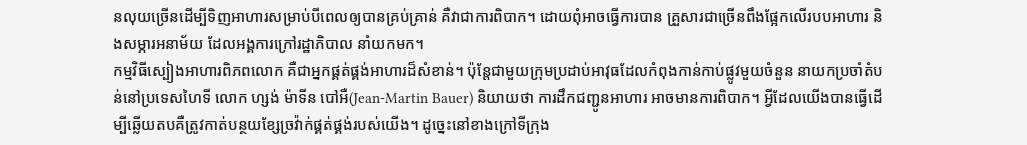នលុយច្រើនដើម្បីទិញអាហារសម្រាប់បីពេលឲ្យបានគ្រប់គ្រាន់ គឺវាជាការពិបាក។ ដោយពុំអាចធ្វើការបាន គ្រួសារជាច្រើនពឹងផ្អែកលើរបបអាហារ និងសម្ភារអនាម័យ ដែលអង្គការក្រៅរដ្ឋាភិបាល នាំយកមក។
កម្មវិធីស្បៀងអាហារពិភពលោក គឺជាអ្នកផ្គត់ផ្គង់អាហារដ៏សំខាន់។ ប៉ុន្តែជាមួយក្រុមប្រដាប់អាវុធដែលកំពុងកាន់កាប់ផ្លូវមួយចំនួន នាយកប្រចាំតំបន់នៅប្រទេសហៃទី លោក ហ្សង់ ម៉ាទីន បៅអឺ(Jean-Martin Bauer) និយាយថា ការដឹកជញ្ជូនអាហារ អាចមានការពិបាក។ អ្វីដែលយើងបានធ្វើដើម្បីឆ្លើយតបគឺត្រូវកាត់បន្ថយខ្សែច្រវ៉ាក់ផ្គត់ផ្គង់របស់យើង។ ដូច្នេះនៅខាងក្រៅទីក្រុង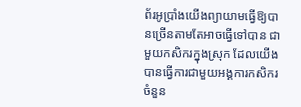ព័រអូប្រាំងយើងព្យាយាមធ្វើឱ្យបានច្រើនតាមតែអាចធ្វើទៅបាន ជាមួយកសិករក្នុងស្រុក ដែលយើងបានធ្វើការជាមួយអង្គការកសិករចំនួន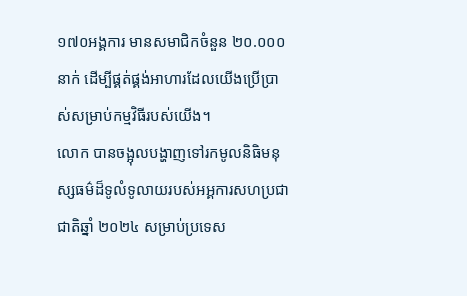១៧០អង្គការ មានសមាជិកចំនួន ២០.០០០នាក់ ដើម្បីផ្គត់ផ្គង់អាហារដែលយើងប្រើប្រាស់សម្រាប់កម្មវិធីរបស់យើង។
លោក បានចង្អុលបង្ហាញទៅរកមូលនិធិមនុស្សធម៌ដ៏ទូលំទូលាយរបស់អអ្គការសហប្រជាជាតិឆ្នាំ ២០២៤ សម្រាប់ប្រទេស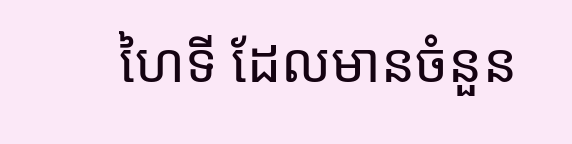ហៃទី ដែលមានចំនួន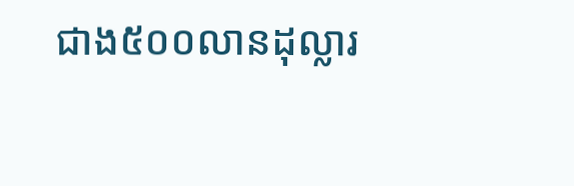ជាង៥០០លានដុល្លារ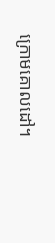ក្រោមគោលដៅ។